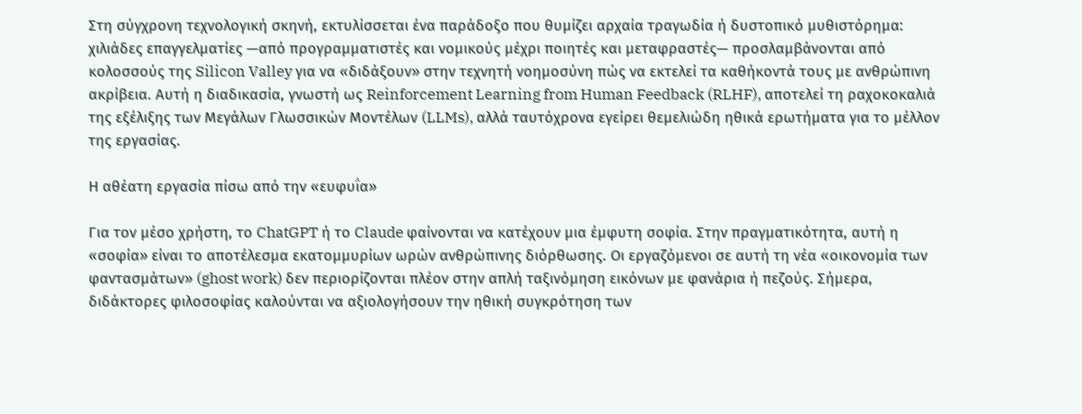Στη σύγχρονη τεχνολογική σκηνή, εκτυλίσσεται ένα παράδοξο που θυμίζει αρχαία τραγωδία ή δυστοπικό μυθιστόρημα: χιλιάδες επαγγελματίες —από προγραμματιστές και νομικούς μέχρι ποιητές και μεταφραστές— προσλαμβάνονται από κολοσσούς της Silicon Valley για να «διδάξουν» στην τεχνητή νοημοσύνη πώς να εκτελεί τα καθήκοντά τους με ανθρώπινη ακρίβεια. Αυτή η διαδικασία, γνωστή ως Reinforcement Learning from Human Feedback (RLHF), αποτελεί τη ραχοκοκαλιά της εξέλιξης των Μεγάλων Γλωσσικών Μοντέλων (LLMs), αλλά ταυτόχρονα εγείρει θεμελιώδη ηθικά ερωτήματα για το μέλλον της εργασίας.

Η αθέατη εργασία πίσω από την «ευφυΐα»

Για τον μέσο χρήστη, το ChatGPT ή το Claude φαίνονται να κατέχουν μια έμφυτη σοφία. Στην πραγματικότητα, αυτή η «σοφία» είναι το αποτέλεσμα εκατομμυρίων ωρών ανθρώπινης διόρθωσης. Οι εργαζόμενοι σε αυτή τη νέα «οικονομία των φαντασμάτων» (ghost work) δεν περιορίζονται πλέον στην απλή ταξινόμηση εικόνων με φανάρια ή πεζούς. Σήμερα, διδάκτορες φιλοσοφίας καλούνται να αξιολογήσουν την ηθική συγκρότηση των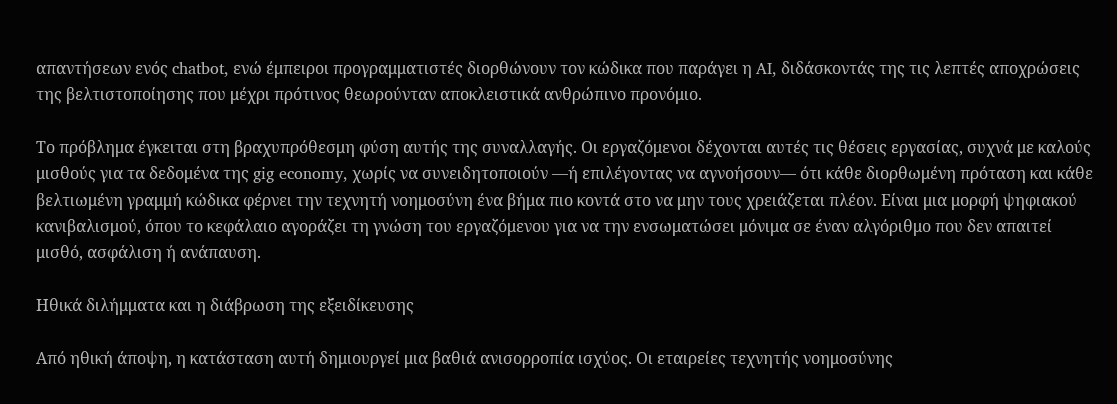απαντήσεων ενός chatbot, ενώ έμπειροι προγραμματιστές διορθώνουν τον κώδικα που παράγει η AI, διδάσκοντάς της τις λεπτές αποχρώσεις της βελτιστοποίησης που μέχρι πρότινος θεωρούνταν αποκλειστικά ανθρώπινο προνόμιο.

Το πρόβλημα έγκειται στη βραχυπρόθεσμη φύση αυτής της συναλλαγής. Οι εργαζόμενοι δέχονται αυτές τις θέσεις εργασίας, συχνά με καλούς μισθούς για τα δεδομένα της gig economy, χωρίς να συνειδητοποιούν —ή επιλέγοντας να αγνοήσουν— ότι κάθε διορθωμένη πρόταση και κάθε βελτιωμένη γραμμή κώδικα φέρνει την τεχνητή νοημοσύνη ένα βήμα πιο κοντά στο να μην τους χρειάζεται πλέον. Είναι μια μορφή ψηφιακού κανιβαλισμού, όπου το κεφάλαιο αγοράζει τη γνώση του εργαζόμενου για να την ενσωματώσει μόνιμα σε έναν αλγόριθμο που δεν απαιτεί μισθό, ασφάλιση ή ανάπαυση.

Ηθικά διλήμματα και η διάβρωση της εξειδίκευσης

Από ηθική άποψη, η κατάσταση αυτή δημιουργεί μια βαθιά ανισορροπία ισχύος. Οι εταιρείες τεχνητής νοημοσύνης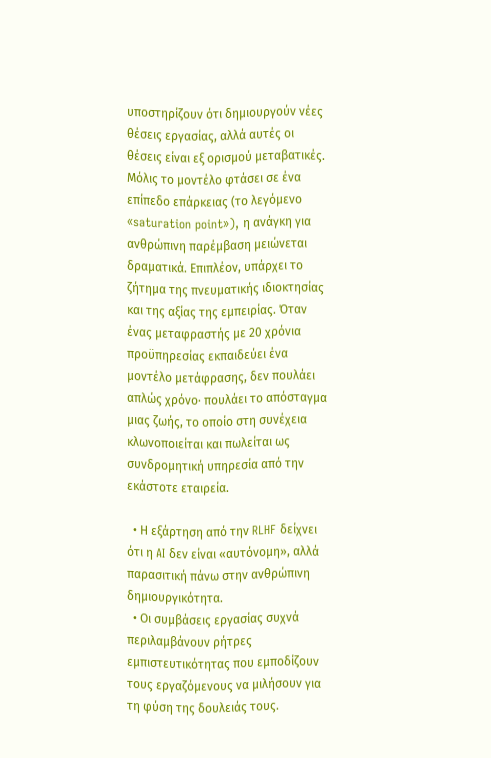υποστηρίζουν ότι δημιουργούν νέες θέσεις εργασίας, αλλά αυτές οι θέσεις είναι εξ ορισμού μεταβατικές. Μόλις το μοντέλο φτάσει σε ένα επίπεδο επάρκειας (το λεγόμενο «saturation point»), η ανάγκη για ανθρώπινη παρέμβαση μειώνεται δραματικά. Επιπλέον, υπάρχει το ζήτημα της πνευματικής ιδιοκτησίας και της αξίας της εμπειρίας. Όταν ένας μεταφραστής με 20 χρόνια προϋπηρεσίας εκπαιδεύει ένα μοντέλο μετάφρασης, δεν πουλάει απλώς χρόνο· πουλάει το απόσταγμα μιας ζωής, το οποίο στη συνέχεια κλωνοποιείται και πωλείται ως συνδρομητική υπηρεσία από την εκάστοτε εταιρεία.

  • Η εξάρτηση από την RLHF δείχνει ότι η AI δεν είναι «αυτόνομη», αλλά παρασιτική πάνω στην ανθρώπινη δημιουργικότητα.
  • Οι συμβάσεις εργασίας συχνά περιλαμβάνουν ρήτρες εμπιστευτικότητας που εμποδίζουν τους εργαζόμενους να μιλήσουν για τη φύση της δουλειάς τους.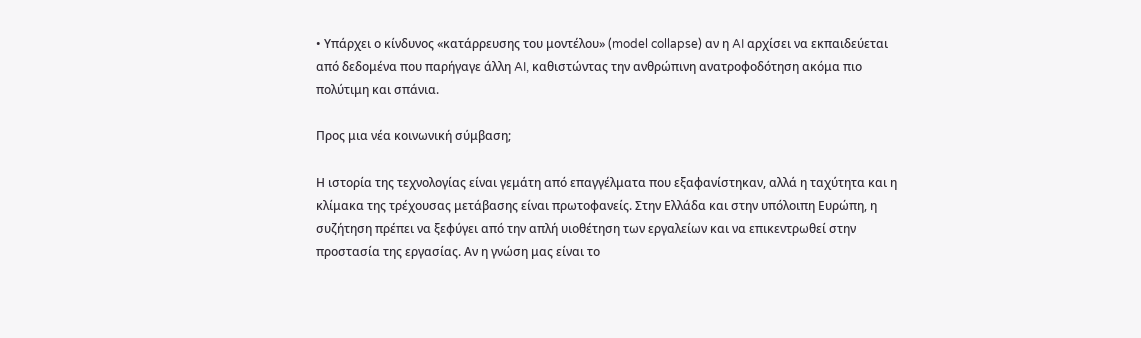• Υπάρχει ο κίνδυνος «κατάρρευσης του μοντέλου» (model collapse) αν η AI αρχίσει να εκπαιδεύεται από δεδομένα που παρήγαγε άλλη AI, καθιστώντας την ανθρώπινη ανατροφοδότηση ακόμα πιο πολύτιμη και σπάνια.

Προς μια νέα κοινωνική σύμβαση;

Η ιστορία της τεχνολογίας είναι γεμάτη από επαγγέλματα που εξαφανίστηκαν, αλλά η ταχύτητα και η κλίμακα της τρέχουσας μετάβασης είναι πρωτοφανείς. Στην Ελλάδα και στην υπόλοιπη Ευρώπη, η συζήτηση πρέπει να ξεφύγει από την απλή υιοθέτηση των εργαλείων και να επικεντρωθεί στην προστασία της εργασίας. Αν η γνώση μας είναι το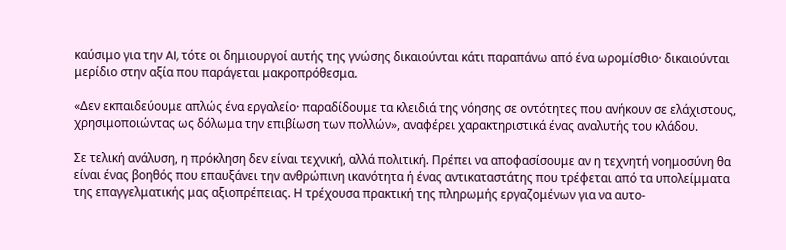καύσιμο για την AI, τότε οι δημιουργοί αυτής της γνώσης δικαιούνται κάτι παραπάνω από ένα ωρομίσθιο· δικαιούνται μερίδιο στην αξία που παράγεται μακροπρόθεσμα.

«Δεν εκπαιδεύουμε απλώς ένα εργαλείο· παραδίδουμε τα κλειδιά της νόησης σε οντότητες που ανήκουν σε ελάχιστους, χρησιμοποιώντας ως δόλωμα την επιβίωση των πολλών», αναφέρει χαρακτηριστικά ένας αναλυτής του κλάδου.

Σε τελική ανάλυση, η πρόκληση δεν είναι τεχνική, αλλά πολιτική. Πρέπει να αποφασίσουμε αν η τεχνητή νοημοσύνη θα είναι ένας βοηθός που επαυξάνει την ανθρώπινη ικανότητα ή ένας αντικαταστάτης που τρέφεται από τα υπολείμματα της επαγγελματικής μας αξιοπρέπειας. Η τρέχουσα πρακτική της πληρωμής εργαζομένων για να αυτο-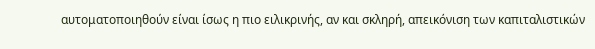αυτοματοποιηθούν είναι ίσως η πιο ειλικρινής, αν και σκληρή, απεικόνιση των καπιταλιστικών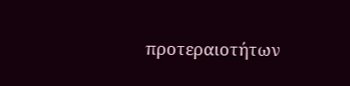προτεραιοτήτων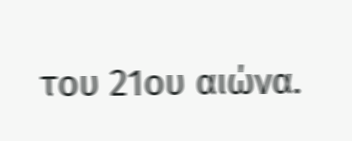του 21ου αιώνα.